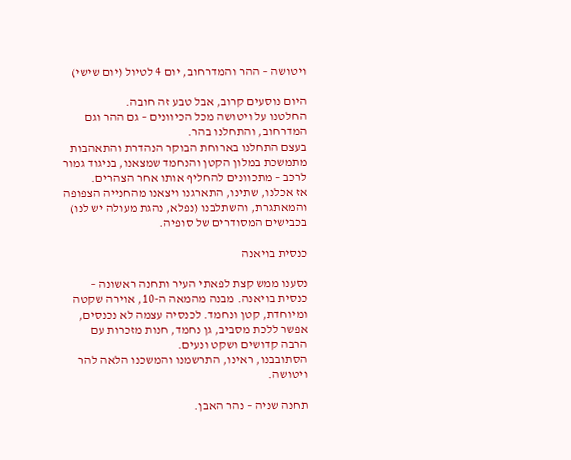ויטושה – ההר והמדרחוב, יום 4 לטיול (יום שישי)

היום נוסעים קרוב, אבל טבע זה חובה.
החלטנו על ויטושה מכל הכיוונים – גם ההר וגם המדרחוב, והתחלנו בהר.
בעצם התחלנו בארוחת הבוקר הנהדרת והתאהבות מתמשכת במלון הקטן והנחמד שמצאנו, בניגוד גמור לרכב – מתכוונים להחליף אותו אחר הצהרים.
אז אכלנו, שתינו, התארגנו ויצאנו מהחנייה הצפופה והמאתגרת, והשתלבנו (נפלא, נהגת מעולה יש לנו) בכבישים המסודרים של סופיה.

כנסית בויאנה

נסענו ממש קצת לפאתי העיר ותחנה ראשונה – כנסית בויאנה. מבנה מהמאה ה-10, אוירה שקטה ומיוחדת, קטן ונחמד. לכנסיה עצמה לא נכנסים, אפשר ללכת מסביב, גן נחמד, חנות מזכרות עם הרבה קדושים ושקט ונעים.
הסתובבנו, ראינו, התרשמנו והמשכנו הלאה להר ויטושה.

תחנה שניה – נהר האבן.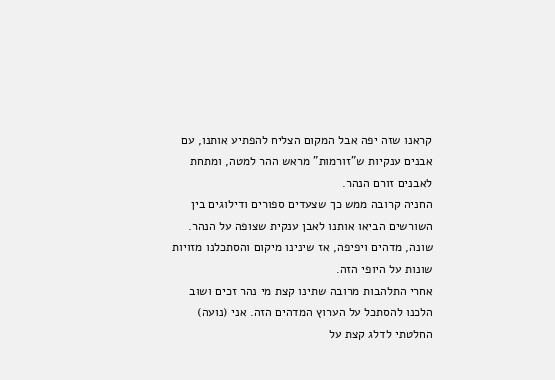קראנו שזה יפה אבל המקום הצליח להפתיע אותנו, עם אבנים ענקיות ש"זורמות" מראש ההר למטה, ומתחת לאבנים זורם הנהר.
החניה קרובה ממש כך שצעדים ספורים ודילוגים בין השורשים הביאו אותנו לאבן ענקית שצופה על הנהר.
שונה, מדהים ויפיפה, אז שינינו מיקום והסתכלנו מזויות שונות על היופי הזה.
אחרי התלהבות מרובה שתינו קצת מי נהר זכים ושוב הלכנו להסתכל על הערוץ המדהים הזה. אני (נועה) החלטתי לדלג קצת על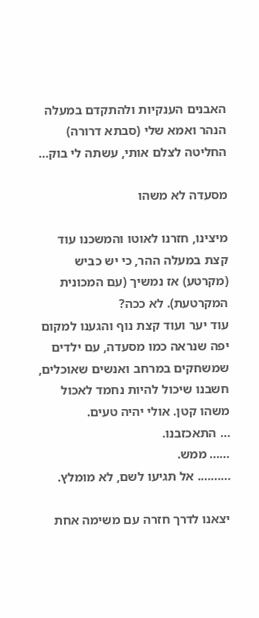האבנים הענקיות ולהתקדם במעלה הנהר ואמא שלי (סבתא דרורה) החליטה לצלם אותי, עשתה לי בוק…

מסעדה לא משהו

מיצינו, חזרנו לאוטו והמשכנו עוד קצת במעלה ההר, כי יש כביש (מקרטע) אז נמשיך (עם המכונית המקרטעת). לא ככה?
עוד יער ועוד קצת נוף והגענו למקום יפה שנראה כמו מסעדה, עם ילדים שמשחקים במרחב ואנשים שאוכלים, חשבנו שיכול להיות נחמד לאכול משהו קטן. אולי יהיה טעים.
… התאכזבנו.
…… ממש.
………. אל תגיעו לשם, לא מומלץ.

יצאנו לדרך חזרה עם משימה אחת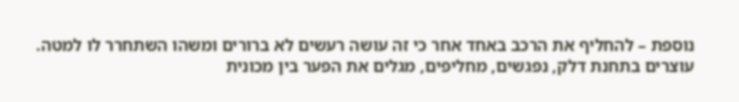נוספת – להחליף את הרכב באחד אחר כי זה עושה רעשים לא ברורים ומשהו השתחרר לו למטה.
עוצרים בתחנת דלק, נפגשים, מחליפים, מגלים את הפער בין מכונית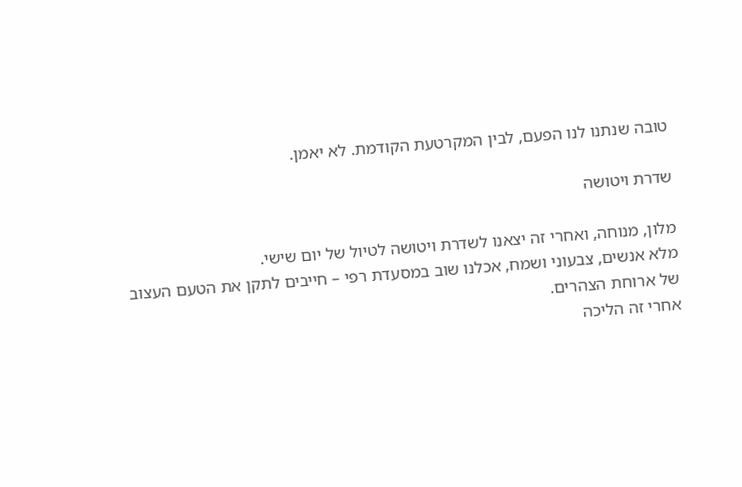טובה שנתנו לנו הפעם, לבין המקרטעת הקודמת. לא יאמן.

שדרת ויטושה

מלון, מנוחה, ואחרי זה יצאנו לשדרת ויטושה לטיול של יום שישי.
מלא אנשים, צבעוני ושמח, אכלנו שוב במסעדת רפי – חייבים לתקן את הטעם העצוב של ארוחת הצהרים.
אחרי זה הליכה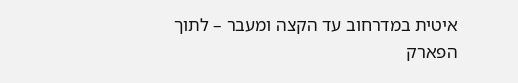איטית במדרחוב עד הקצה ומעבר – לתוך הפארק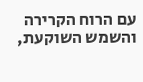עם הרוח הקרירה והשמש השוקעת,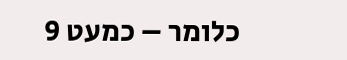כלומר – כמעט 9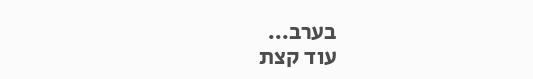בערב…
עוד קצת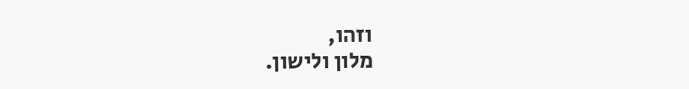וזהו,
מלון ולישון.